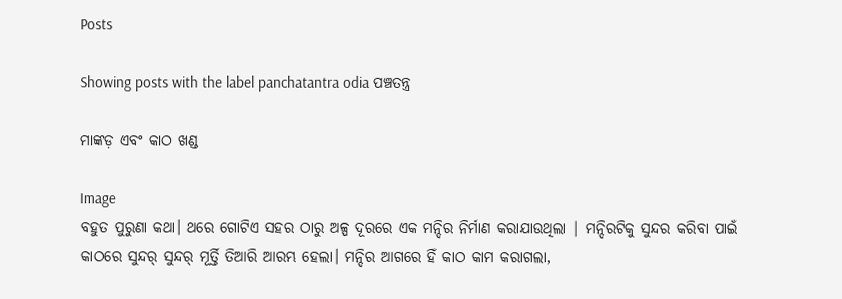Posts

Showing posts with the label panchatantra odia ପଞ୍ଚତନ୍ତ୍ର

ମାଙ୍କଡ଼ ଏବଂ କାଠ ଖଣ୍ଡ

Image
ବହୁତ ପୁରୁଣା କଥା। ଥରେ ଗୋଟିଏ ସହର ଠାରୁ ଅଳ୍ପ ଦୂରରେ ଏକ ମନ୍ଦିର ନିର୍ମାଣ କରାଯାଉଥିଲା | ମନ୍ଦିରଟିକୁ ସୁନ୍ଦର କରିବା ପାଇଁ କାଠରେ ସୁନ୍ଦର୍ ସୁନ୍ଦର୍ ମୂର୍ତ୍ତି ତିଆରି ଆରମ୍ଭ ହେଲା। ମନ୍ଦିର ଆଗରେ ହିଁ କାଠ କାମ କରାଗଲା,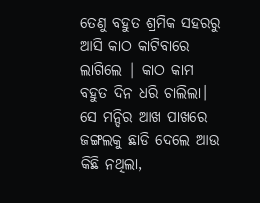ତେଣୁ ବହୁତ ଶ୍ରମିକ ସହରରୁ ଆସି କାଠ କାଟିବାରେ ଲାଗିଲେ | କାଠ କାମ ବହୁତ ଦିନ ଧରି ଚାଲିଲା। ସେ ମନ୍ଦିର ଆଖ ପାଖରେ ଜଙ୍ଗଲକୁ ଛାଡି ଦେଲେ ଆଉ କିଛି ନଥିଲା,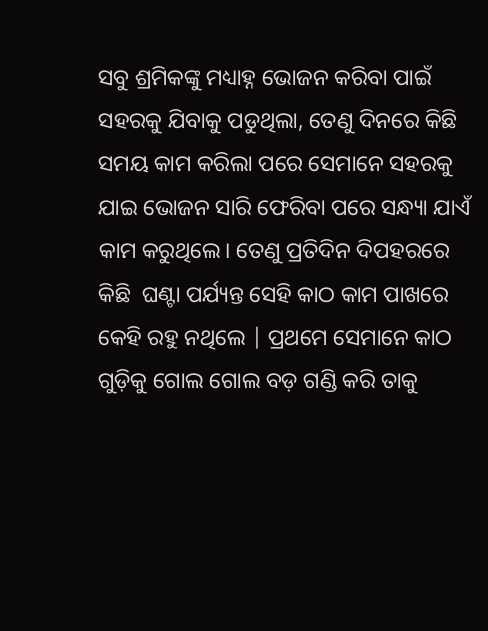ସବୁ ଶ୍ରମିକଙ୍କୁ ମଧ୍ୟାହ୍ନ ଭୋଜନ କରିବା ପାଇଁ ସହରକୁ ଯିବାକୁ ପଡୁଥିଲା, ତେଣୁ ଦିନରେ କିଛି ସମୟ କାମ କରିଲା ପରେ ସେମାନେ ସହରକୁ ଯାଇ ଭୋଜନ ସାରି ଫେରିବା ପରେ ସନ୍ଧ୍ୟା ଯାଏଁ କାମ କରୁଥିଲେ। ତେଣୁ ପ୍ରତିଦିନ ଦିପହରରେ କିଛି  ଘଣ୍ଟା ପର୍ଯ୍ୟନ୍ତ ସେହି କାଠ କାମ ପାଖରେ କେହି ରହୁ ନଥିଲେ | ପ୍ରଥମେ ସେମାନେ କାଠ ଗୁଡ଼ିକୁ ଗୋଲ ଗୋଲ ବଡ଼ ଗଣ୍ଡି କରି ତାକୁ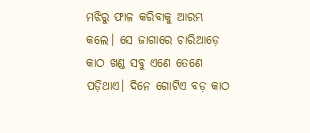ମଝିରୁ ଫାଳ କରିବାକୁ ଆରମ୍ଭ କଲେ। ସେ ଜାଗାରେ ଚାରିଆଡ଼େ କାଠ ଖଣ୍ଡ ସବୁ ଏଣେ ତେଣେ ପଡ଼ିଥାଏ। ଦିନେ ଗୋଟିଏ ବଡ଼ କାଠ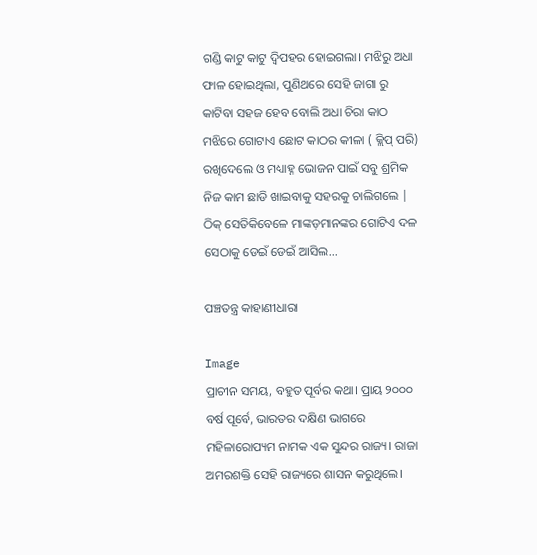ଗଣ୍ଡି କାଟୁ କାଟୁ ଦ୍ୱିପହର ହୋଇଗଲା। ମଝିରୁ ଅଧା ଫାଳ ହୋଇଥିଲା, ପୁଣିଥରେ ସେହି ଜାଗା ରୁ କାଟିବା ସହଜ ହେବ ବୋଲି ଅଧା ଚିରା କାଠ ମଝିରେ ଗୋଟାଏ ଛୋଟ କାଠର କୀଳା ( କ୍ଲିପ୍ ପରି) ରଖିଦେଲେ ଓ ମଧ୍ୟାହ୍ନ ଭୋଜନ ପାଇଁ ସବୁ ଶ୍ରମିକ ନିଜ କାମ ଛାଡି ଖାଇବାକୁ ସହରକୁ ଚାଲିଗଲେ | ଠିକ୍ ସେତିକିବେଳେ ମାଙ୍କଡ଼ମାନଙ୍କର ଗୋଟିଏ ଦଳ ସେଠାକୁ ଡେଇଁ ଡେଇଁ ଆସିଲ...

ପଞ୍ଚତନ୍ତ୍ର କାହାଣୀଧାରା

Image
ପ୍ରାଚୀନ ସମୟ, ବହୁତ ପୂର୍ବର କଥା। ପ୍ରାୟ ୨୦୦୦ ବର୍ଷ ପୂର୍ବେ, ଭାରତର ଦକ୍ଷିଣ ଭାଗରେ ମହିଳାରୋପ୍ୟମ ନାମକ ଏକ ସୁନ୍ଦର ରାଜ୍ୟ। ରାଜା ଅମରଶକ୍ତି ସେହି ରାଜ୍ୟରେ ଶାସନ କରୁଥିଲେ।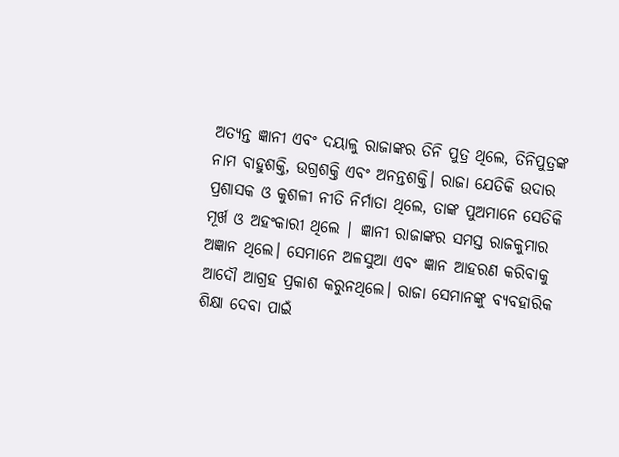ଅତ୍ୟନ୍ତ ଜ୍ଞାନୀ ଏବଂ ଦୟାଳୁ ରାଜାଙ୍କର ତିନି ପୁତ୍ର ଥିଲେ, ତିନିପୁତ୍ରଙ୍କ ନାମ ବାହୁଶକ୍ତି, ଉଗ୍ରଶକ୍ତି ଏବଂ ଅନନ୍ତଶକ୍ତି। ରାଜା ଯେତିକି ଉଦାର ପ୍ରଶାସକ ଓ କୁଶଳୀ ନୀତି ନିର୍ମାତା ଥିଲେ, ତାଙ୍କ ପୁଅମାନେ ସେତିକି ମୂର୍ଖ ଓ ଅହଂକାରୀ ଥିଲେ | ଜ୍ଞାନୀ ରାଜାଙ୍କର ସମସ୍ତ ରାଜକୁମାର ଅଜ୍ଞାନ ଥିଲେ। ସେମାନେ ଅଳସୁଆ ଏବଂ ଜ୍ଞାନ ଆହରଣ କରିବାକୁ ଆଦୌ ଆଗ୍ରହ ପ୍ରକାଶ କରୁନଥିଲେ। ରାଜା ସେମାନଙ୍କୁ ବ୍ୟବହାରିକ ଶିକ୍ଷା ଦେବା ପାଇଁ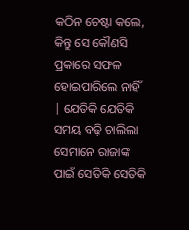କଠିନ ଚେଷ୍ଟା କଲେ, କିନ୍ତୁ ସେ କୌଣସି ପ୍ରକାରେ ସଫଳ ହୋଇପାରିଲେ ନାହିଁ | ଯେତିକି ଯେତିକି ସମୟ ବଢ଼ି ଚାଲିଲା ସେମାନେ ରାଜାଙ୍କ ପାଇଁ ସେତିକି ସେତିକି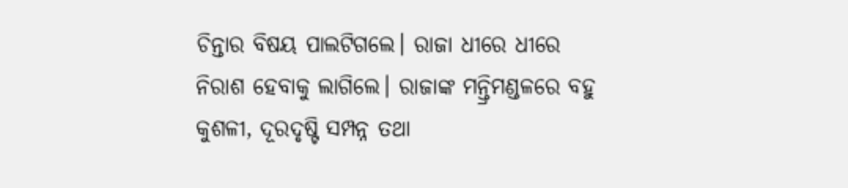ଚିନ୍ତାର ବିଷୟ ପାଲଟିଗଲେ। ରାଜା ଧୀରେ ଧୀରେ ନିରାଶ ହେବାକୁ ଲାଗିଲେ। ରାଜାଙ୍କ ମନ୍ତ୍ରିମଣ୍ଡଳରେ ବହୁ କୁଶଳୀ, ଦୂରଦୃଷ୍ଟି ସମ୍ପନ୍ନ ତଥା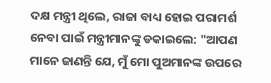ଦକ୍ଷ ମନ୍ତ୍ରୀ ଥିଲେ, ରାଜା ବାଧ୍ୟ ହୋଇ ପରାମର୍ଶ ନେବା ପାଇଁ ମନ୍ତ୍ରୀମାନଙ୍କୁ ଡକାଇଲେ: "ଆପଣ ମାନେ ଜାଣନ୍ତି ଯେ, ମୁଁ ମୋ ପୁଅମାନଙ୍କ ଉପରେ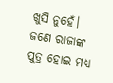ଖୁସି ନୁହେଁ। ଜଣେ ରାଜାଙ୍କ ପୁତ୍ର ହୋଇ ମଧ୍ୟ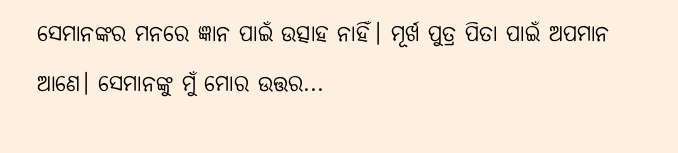ସେମାନଙ୍କର ମନରେ ଜ୍ଞାନ ପାଇଁ ଉତ୍ସାହ ନାହିଁ। ମୂର୍ଖ ପୁତ୍ର ପିତା ପାଇଁ ଅପମାନ ଆଣେ। ସେମାନଙ୍କୁ ମୁଁ ମୋର ଉତ୍ତର...